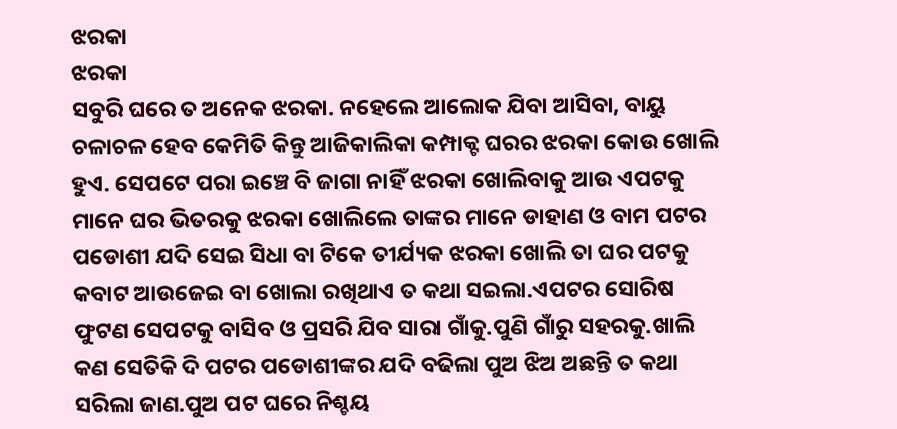ଝରକା
ଝରକା
ସବୁରି ଘରେ ତ ଅନେକ ଝରକା. ନହେଲେ ଆଲୋକ ଯିବା ଆସିବା, ବାୟୁ ଚଳାଚଳ ହେବ କେମିତି କିନ୍ତୁ ଆଜିକାଲିକା କମ୍ପାକ୍ଟ ଘରର ଝରକା କୋଉ ଖୋଲି ହୁଏ. ସେପଟେ ପରା ଇଞ୍ଚେ ବି ଜାଗା ନାହିଁ ଝରକା ଖୋଲିବାକୁ ଆଉ ଏପଟକୁ ମାନେ ଘର ଭିତରକୁ ଝରକା ଖୋଲିଲେ ତାଙ୍କର ମାନେ ଡାହାଣ ଓ ବାମ ପଟର ପଡୋଶୀ ଯଦି ସେଇ ସିଧା ବା ଟିକେ ତୀର୍ଯ୍ୟକ ଝରକା ଖୋଲି ତା ଘର ପଟକୁ କବାଟ ଆଉଜେଇ ବା ଖୋଲା ରଖିଥାଏ ତ କଥା ସଇଲା.ଏପଟର ସୋରିଷ ଫୁଟଣ ସେପଟକୁ ବାସିବ ଓ ପ୍ରସରି ଯିବ ସାରା ଗାଁକୁ.ପୁଣି ଗାଁରୁ ସହରକୁ.ଖାଲି କଣ ସେତିକି ଦି ପଟର ପଡୋଶୀଙ୍କର ଯଦି ବଢିଲା ପୁଅ ଝିଅ ଅଛନ୍ତି ତ କଥା ସରିଲା ଜାଣ.ପୁଅ ପଟ ଘରେ ନିଶ୍ଚୟ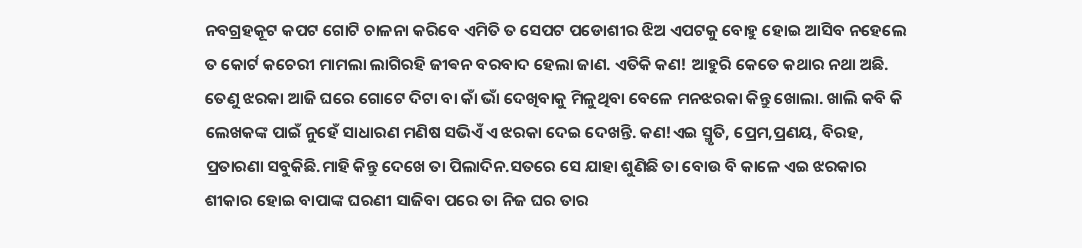ନବଗ୍ରହକୂଟ କପଟ ଗୋଟି ଚାଳନା କରିବେ ଏମିତି ତ ସେପଟ ପଡୋଶୀର ଝିଅ ଏପଟକୁ ବୋହୁ ହୋଇ ଆସିବ ନହେଲେ ତ କୋର୍ଟ କଚେରୀ ମାମଲା ଲାଗିରହି ଜୀଵନ ବରବାଦ ହେଲା ଜାଣ. ଏତିକି କଣ! ଆହୁରି କେତେ କଥାର ନଥା ଅଛି. ତେଣୁ ଝରକା ଆଜି ଘରେ ଗୋଟେ ଦିଟା ବା କାଁ ଭାଁ ଦେଖିବାକୁ ମିଳୁଥିବା ବେଳେ ମନଝରକା କିନ୍ତୁ ଖୋଲା. ଖାଲି କବି କି ଲେଖକଙ୍କ ପାଇଁ ନୁହେଁ ସାଧାରଣ ମଣିଷ ସଭିଏଁ ଏ ଝରକା ଦେଇ ଦେଖନ୍ତି. କଣ!ଏଇ ସ୍ମୃତି, ପ୍ରେମ,ପ୍ରଣୟ, ବିରହ, ପ୍ରତାରଣା ସବୁକିଛି.ମାହି କିନ୍ତୁ ଦେଖେ ତା ପିଲାଦିନ.ସତରେ ସେ ଯାହା ଶୁଣିଛି ତା ବୋଉ ବି କାଳେ ଏଇ ଝରକାର ଶୀକାର ହୋଇ ବାପାଙ୍କ ଘରଣୀ ସାଜିବା ପରେ ତା ନିଜ ଘର ତାର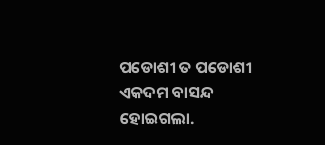ପଡୋଶୀ ତ ପଡୋଶୀ ଏକଦମ ବାସନ୍ଦ ହୋଇଗଲା.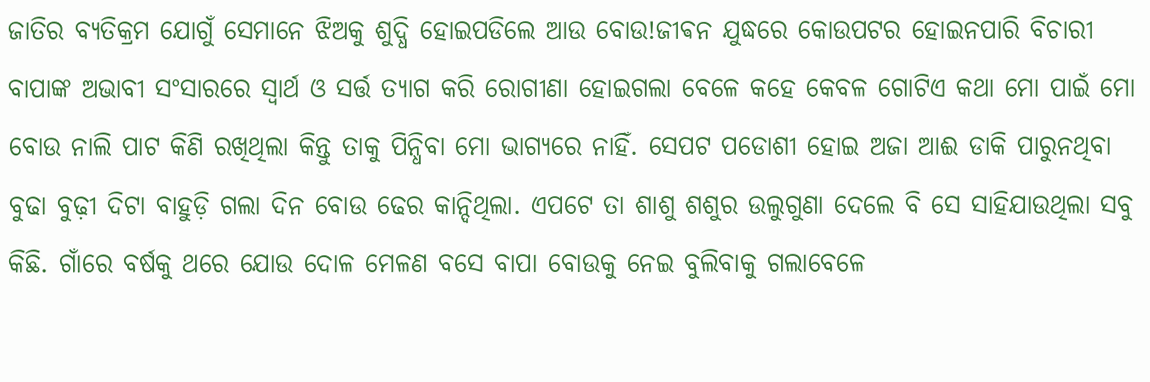ଜାତିର ବ୍ୟତିକ୍ରମ ଯୋଗୁଁ ସେମାନେ ଝିଅକୁ ଶୁଦ୍ଧି ହୋଇପଡିଲେ ଆଉ ବୋଉ!ଜୀଵନ ଯୁଦ୍ଧରେ କୋଉପଟର ହୋଇନପାରି ବିଚାରୀ ବାପାଙ୍କ ଅଭାବୀ ସଂସାରରେ ସ୍ୱାର୍ଥ ଓ ସର୍ତ୍ତ ତ୍ୟାଗ କରି ରୋଗୀଣା ହୋଇଗଲା ବେଳେ କହେ କେବଳ ଗୋଟିଏ କଥା ମୋ ପାଇଁ ମୋ ବୋଉ ନାଲି ପାଟ କିଣି ରଖିଥିଲା କିନ୍ତୁ ତାକୁ ପିନ୍ଧିବା ମୋ ଭାଗ୍ୟରେ ନାହିଁ. ସେପଟ ପଡୋଶୀ ହୋଇ ଅଜା ଆଈ ଡାକି ପାରୁନଥିବା ବୁଢା ବୁଢ଼ୀ ଦିଟା ବାହୁଡ଼ି ଗଲା ଦିନ ବୋଉ ଢେର କାନ୍ଦିଥିଲା. ଏପଟେ ତା ଶାଶୁ ଶଶୁର ଉଲୁଗୁଣା ଦେଲେ ବି ସେ ସାହିଯାଉଥିଲା ସବୁ କିଛି. ଗାଁରେ ବର୍ଷକୁ ଥରେ ଯୋଉ ଦୋଳ ମେଳଣ ବସେ ବାପା ବୋଉକୁ ନେଇ ବୁଲିବାକୁ ଗଲାବେଳେ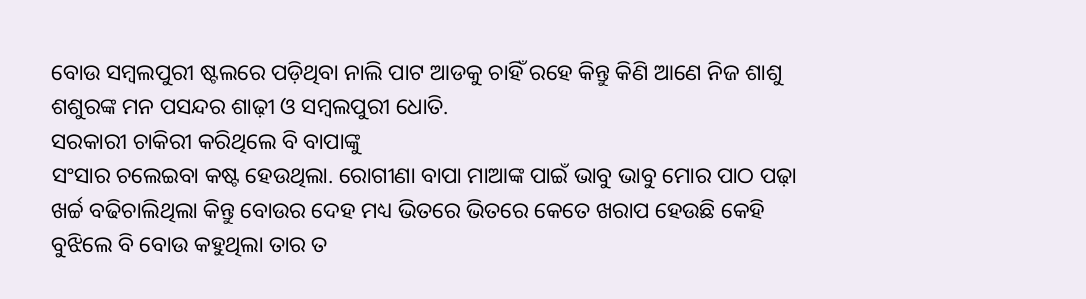ବୋଉ ସମ୍ବଲପୁରୀ ଷ୍ଟଲରେ ପଡ଼ିଥିବା ନାଲି ପାଟ ଆଡକୁ ଚାହିଁ ରହେ କିନ୍ତୁ କିଣି ଆଣେ ନିଜ ଶାଶୁ ଶଶୁରଙ୍କ ମନ ପସନ୍ଦର ଶାଢ଼ୀ ଓ ସମ୍ବଲପୁରୀ ଧୋତି.
ସରକାରୀ ଚାକିରୀ କରିଥିଲେ ବି ବାପାଙ୍କୁ
ସଂସାର ଚଲେଇବା କଷ୍ଟ ହେଉଥିଲା. ରୋଗୀଣା ବାପା ମାଆଙ୍କ ପାଇଁ ଭାବୁ ଭାବୁ ମୋର ପାଠ ପଢ଼ା ଖର୍ଚ୍ଚ ବଢିଚାଲିଥିଲା କିନ୍ତୁ ବୋଉର ଦେହ ମଧ୍ୟ ଭିତରେ ଭିତରେ କେତେ ଖରାପ ହେଉଛି କେହି ବୁଝିଲେ ବି ବୋଉ କହୁଥିଲା ତାର ତ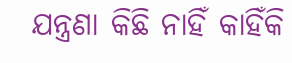ଯନ୍ତ୍ରଣା କିଛି ନାହିଁ କାହିଁକି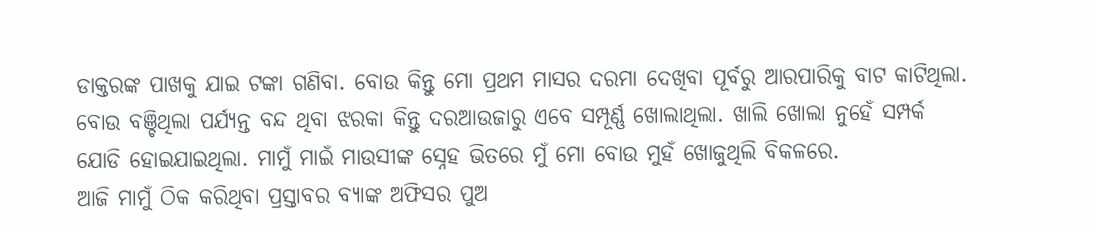ଡାକ୍ତରଙ୍କ ପାଖକୁ ଯାଇ ଟଙ୍କା ଗଣିବା. ବୋଉ କିନ୍ତୁ ମୋ ପ୍ରଥମ ମାସର ଦରମା ଦେଖିବା ପୂର୍ବରୁ ଆରପାରିକୁ ବାଟ କାଟିଥିଲା. ବୋଉ ବଞ୍ଚିଥିଲା ପର୍ଯ୍ୟନ୍ତ ବନ୍ଦ ଥିବା ଝରକା କିନ୍ତୁ ଦରଆଉଜାରୁ ଏବେ ସମ୍ପୂର୍ଣ୍ଣ ଖୋଲାଥିଲା. ଖାଲି ଖୋଲା ନୁହେଁ ସମ୍ପର୍କ ଯୋଡି ହୋଇଯାଇଥିଲା. ମାମୁଁ ମାଇଁ ମାଉସୀଙ୍କ ସ୍ନେହ ଭିତରେ ମୁଁ ମୋ ବୋଉ ମୁହଁ ଖୋଜୁଥିଲି ବିକଳରେ.
ଆଜି ମାମୁଁ ଠିକ କରିଥିବା ପ୍ରସ୍ତାବର ବ୍ୟାଙ୍କ ଅଫିସର ପୁଅ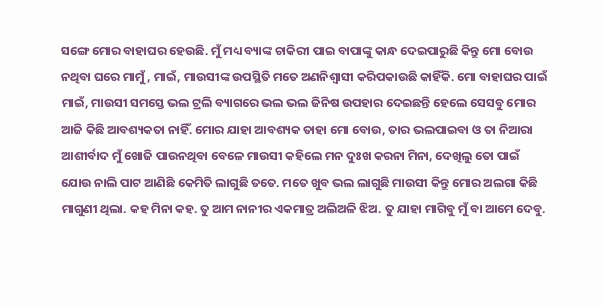ସଙ୍ଗେ ମୋର ବାହାଘର ହେଉଛି. ମୁଁ ମଧ୍ୟ ବ୍ୟାଙ୍କ ଚାକିରୀ ପାଇ ବାପାଙ୍କୁ କାନ୍ଧ ଦେଇପାରୁଛି କିନ୍ତୁ ମୋ ବୋଉ ନଥିବା ଘରେ ମାମୁଁ, ମାଇଁ, ମାଉସୀଙ୍କ ଉପସ୍ଥିତି ମତେ ଅଣନିଶ୍ଵାସୀ କରିପକାଉଛି କାହିଁକି. ମୋ ବାହାଘର ପାଇଁ ମାଇଁ, ମାଉସୀ ସମସ୍ତେ ଭଲ ଟ୍ରଲି ବ୍ୟାଗରେ ଭଲ ଭଲ ଜିନିଷ ଉପହାର ଦେଇଛନ୍ତି ହେଲେ ସେସବୁ ମୋର ଆଜି କିଛି ଆବଶ୍ୟକତା ନାହିଁ. ମୋର ଯାହା ଆବଶ୍ୟକ ତାହା ମୋ ବୋଉ, ତାର ଭଲପାଇବା ଓ ତା ନିଆରା ଆଶୀର୍ବାଦ ମୁଁ ଖୋଜି ପାଉନଥିବା ବେଳେ ମାଉସୀ କହିଲେ ମନ ଦୁଃଖ କରନା ମିନା, ଦେଖିଲୁ ତୋ ପାଇଁ ଯୋଉ ନାଲି ପାଟ ଆଣିଛି କେମିତି ଲାଗୁଛି ତତେ. ମତେ ଖୁବ ଭଲ ଲାଗୁଛି ମାଉସୀ କିନ୍ତୁ ମୋର ଅଲଗା କିଛି ମାଗୁଣୀ ଥିଲା. କହ ମିନା କହ. ତୁ ଆମ ନାନୀର ଏକମାତ୍ର ଅଲିଅଳି ଝିଅ. ତୁ ଯାହା ମାଗିବୁ ମୁଁ ବା ଆମେ ଦେବୁ.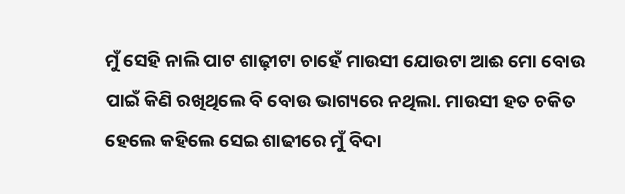ମୁଁ ସେହି ନାଲି ପାଟ ଶାଢ଼ୀଟା ଚାହେଁ ମାଉସୀ ଯୋଉଟା ଆଈ ମୋ ବୋଉ ପାଇଁ କିଣି ରଖିଥିଲେ ବି ବୋଉ ଭାଗ୍ୟରେ ନଥିଲା. ମାଉସୀ ହତ ଚକିତ ହେଲେ କହିଲେ ସେଇ ଶାଢୀରେ ମୁଁ ବିଦା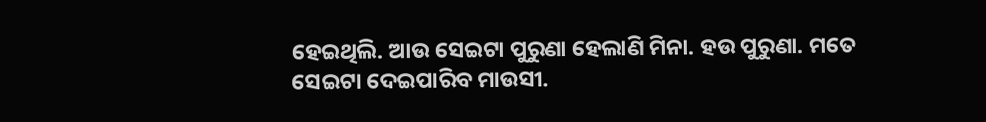ହେଇଥିଲି. ଆଉ ସେଇଟା ପୁରୁଣା ହେଲାଣି ମିନା. ହଉ ପୁରୁଣା. ମତେ ସେଇଟା ଦେଇପାରିବ ମାଉସୀ.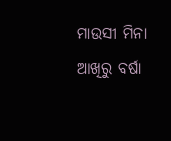ମାଉସୀ ମିନା ଆଖିରୁ ବର୍ଷା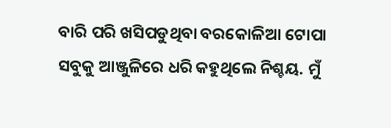ବାରି ପରି ଖସିପଡୁଥିବା ବରକୋଳିଆ ଟୋପା ସବୁକୁ ଆଞ୍ଜୁଳିରେ ଧରି କହୁଥିଲେ ନିଶ୍ଚୟ. ମୁଁ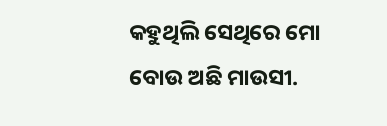କହୁଥିଲି ସେଥିରେ ମୋ ବୋଉ ଅଛି ମାଉସୀ.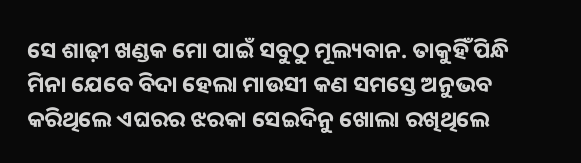ସେ ଶାଢ଼ୀ ଖଣ୍ଡକ ମୋ ପାଇଁ ସବୁଠୁ ମୂଲ୍ୟବାନ. ତାକୁହିଁ ପିନ୍ଧି ମିନା ଯେବେ ବିଦା ହେଲା ମାଉସୀ କଣ ସମସ୍ତେ ଅନୁଭବ କରିଥିଲେ ଏଘରର ଝରକା ସେଇଦିନୁ ଖୋଲା ରଖିଥିଲେ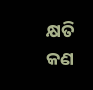କ୍ଷତି କଣ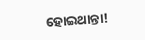ହୋଇଥାନ୍ତା!